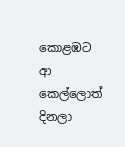කොළඹට ආ කෙල්ලොත් දිනලා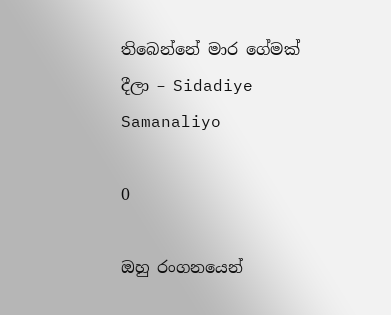තිබෙන්නේ මාර ගේමක් දීලා – Sidadiye Samanaliyo

0

ඔහු රංගනයෙන්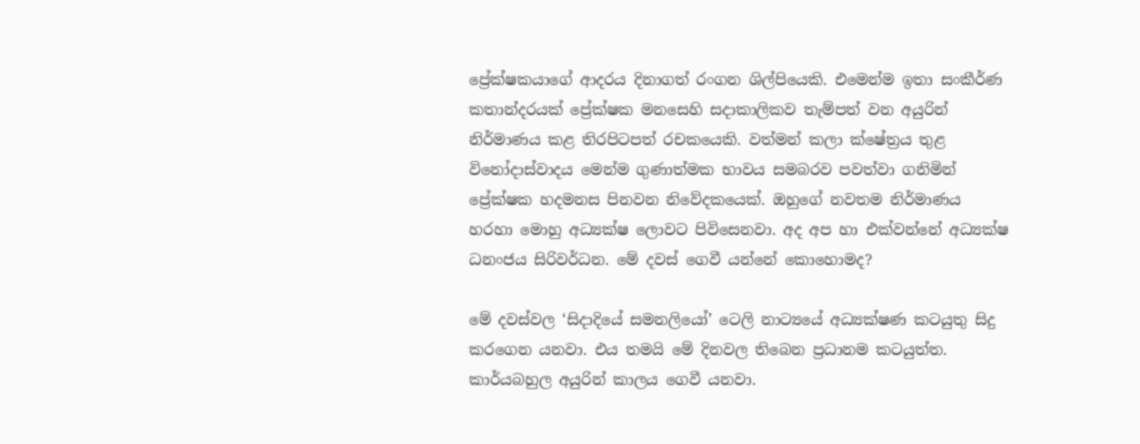ප්‍රේක්ෂකයාගේ ආදරය දිනාගත් රංගන ශිල්පියෙකි. එමෙන්ම ඉතා සංකීර්ණ කතාන්දරයක් ප්‍රේක්ෂක මනසෙහි සදාකාලිකව තැම්පත් වන අයුරින් නිර්මාණය කළ තිරපිටපත් රචකයෙකි. වත්මන් කලා ක්ෂේත්‍රය තුළ විනෝදාස්වාදය මෙන්ම ගුණාත්මක භාවය සමබරව පවත්වා ගනිමින් ප්‍රේක්ෂක හදමනස පිනවන නිවේදකයෙක්. ඔහුගේ නවතම නිර්මාණය හරහා මොහු අධ්‍යක්ෂ ලොවට පිවිසෙනවා. අද අප හා එක්වන්නේ අධ්‍යක්ෂ ධනංජය සිරිවර්ධන. මේ දවස් ගෙවී යන්නේ කොහොමද?

මේ දවස්වල ‘සිදාදියේ සමනලියෝ’ ටෙලි නාට්‍යයේ අධ්‍යක්ෂණ කටයුතු සිදු කරගෙන යනවා. එය තමයි මේ දිනවල තිබෙන ප්‍රධානම කටයුත්ත. කාර්යබහුල අයුරින් කාලය ගෙවී යනවා.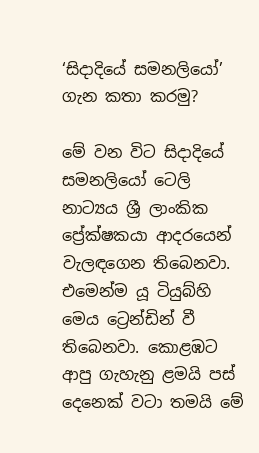‘සිදාදියේ සමනලියෝ’ ගැන කතා කරමු?

මේ වන විට සිදාදියේ සමනලියෝ ටෙලි නාට්‍යය ශ්‍රී ලාංකික ප්‍රේක්ෂකයා ආදරයෙන් වැලඳගෙන තිබෙනවා. එමෙන්ම යූ ටියුබ්හි මෙය ට්‍රෙන්ඩින් වී තිබෙනවා. කොළඹට ආපු ගැහැනු ළමයි පස් දෙනෙක් වටා තමයි මේ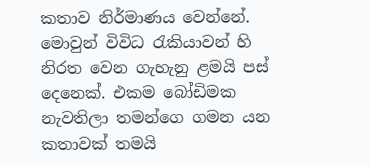කතාව නිර්මාණය වෙන්නේ. මොවුන් විවිධ රැකියාවන් හි නිරත වෙන ගැහැනු ළමයි පස් දෙනෙක්. එකම බෝඩිමක නැවතිලා තමන්ගෙ ගමන යන කතාවක් තමයි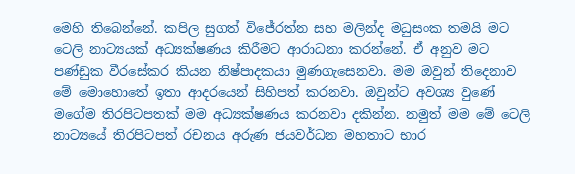මෙහි තිබෙන්නේ. කපිල සුගත් විජේරත්න සහ මලින්ද මධුසංක තමයි මට ටෙලි නාට්‍යයක් අධ්‍යක්ෂණය කිරීමට ආරාධනා කරන්නේ. ඒ අනුව මට පණ්ඩුක වීරසේකර කියන නිෂ්පාදකයා මුණගැසෙනවා. මම ඔවුන් තිදෙනාව මේ මොහොතේ ඉතා ආදරයෙන් සිහිපත් කරනවා. ඔවුන්ට අවශ්‍ය වුණේ මගේම තිරපිටපතක් මම අධ්‍යක්ෂණය කරනවා දකින්න. නමුත් මම මේ ටෙලි නාට්‍යයේ තිරපිටපත් රචනය අරුණ ජයවර්ධන මහතාට භාර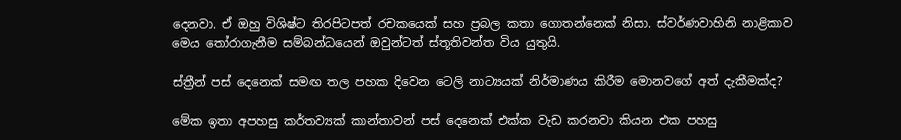දෙනවා. ඒ ඔහු විශිෂ්ට තිරපිටපත් රචකයෙක් සහ ප්‍රබල කතා ගොතන්නෙක් නිසා. ස්වර්ණවාහිනි නාළිකාව මෙය තෝරාගැනීම සම්බන්ධයෙන් ඔවුන්ටත් ස්තූතිවන්ත විය යුතුයි.

ස්ත්‍රීන් පස් දෙනෙක් සමඟ තල පහක දිවෙන ටෙලි නාට්‍යයක් නිර්මාණය කිරීම මොනවගේ අත් දැකීමක්ද?

මේක ඉතා අපහසු කර්තව්‍යක් කාන්තාවන් පස් දෙනෙක් එක්ක වැඩ කරනවා කියන එක පහසු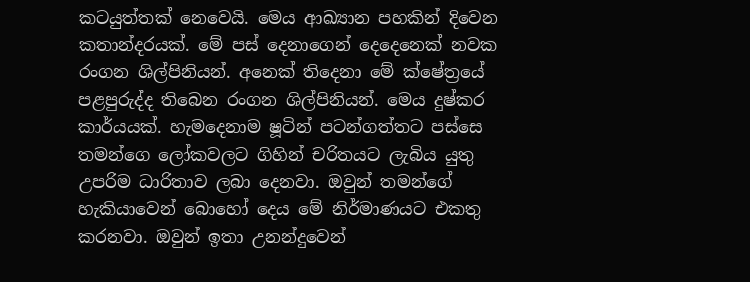කටයුත්තක් නෙවෙයි. මෙය ආඛ්‍යාන පහකින් දිවෙන කතාන්දරයක්. මේ පස් දෙනාගෙන් දෙදෙනෙක් නවක රංගන ශිල්පිනියන්. අනෙක් තිදෙනා මේ ක්ෂේත්‍රයේ පළපුරුද්ද තිබෙන රංගන ශිල්පිනියන්. මෙය දුෂ්කර කාර්යයක්. හැමදෙනාම ෂූටින් පටන්ගත්තට පස්සෙ තමන්ගෙ ලෝකවලට ගිහින් චරිතයට ලැබිය යුතු උපරිම ධාරිතාව ලබා දෙනවා. ඔවුන් තමන්ගේ හැකියාවෙන් බොහෝ දෙය මේ නිර්මාණයට එකතු කරනවා. ඔවුන් ඉතා උනන්දුවෙන්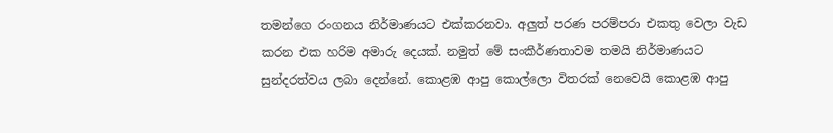තමන්ගෙ රංගනය නිර්මාණයට එක්කරනවා. අලුත් පරණ පරම්පරා එකතු වෙලා වැඩ කරන එක හරිම අමාරු දෙයක්. නමුත් මේ සංකීර්ණතාවම තමයි නිර්මාණයට සුන්දරත්වය ලබා දෙන්නේ. කොළඹ ආපු කොල්ලො විතරක් නෙවෙයි කොළඹ ආපු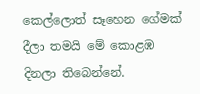කෙල්ලොත් සෑහෙන ගේමක් දීලා තමයි මේ කොළඹ දිනලා තිබෙන්නේ.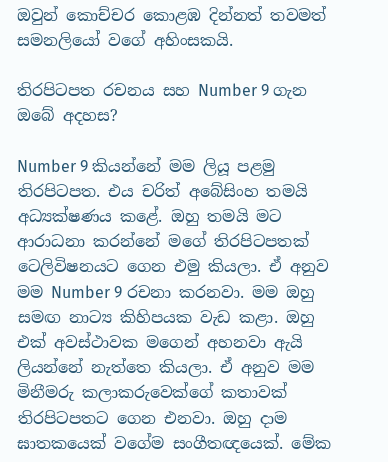ඔවුන් කොච්චර කොළඹ දින්නත් තවමත් සමනලියෝ වගේ අහිංසකයි.

තිරපිටපත රචනය සහ Number 9 ගැන ඔබේ අදහස?

Number 9 කියන්නේ මම ලියූ පළමු තිරපිටපත. එය චරිත් අබේසිංහ තමයි අධ්‍යක්ෂණය කළේ. ඔහු තමයි මට ආරාධනා කරන්නේ මගේ තිරපිටපතක් ටෙලිවිෂනයට ගෙන එමු කියලා. ඒ අනුව මම Number 9 රචනා කරනවා. මම ඔහු සමඟ නාට්‍ය කිහිපයක වැඩ කළා. ඔහු එක් අවස්ථාවක මගෙන් අහනවා ඇයි ලියන්නේ නැත්තෙ කියලා. ඒ අනුව මම මිනීමරු කලාකරුවෙක්ගේ කතාවක් තිරපිටපතට ගෙන එනවා. ඔහු දාම ඝාතකයෙක් වගේම සංගීතඥයෙක්. මේක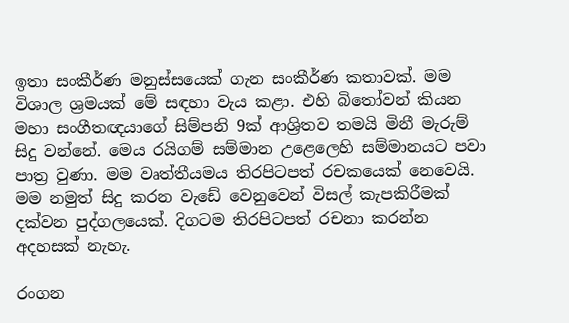ඉතා සංකීර්ණ මනුස්සයෙක් ගැන සංකීර්ණ කතාවක්. මම විශාල ශ්‍රමයක් මේ සඳහා වැය කළා. එහි බිතෝවන් කියන මහා සංගීතඥයාගේ සිම්පනි 9ක් ආශ්‍රිතව තමයි මිනී මැරුම් සිදු වන්නේ. මෙය රයිගම් සම්මාන උළෙලෙහි සම්මානයට පවා පාත්‍ර වුණා. මම වෘත්තීයමය තිරපිටපත් රචකයෙක් නෙවෙයි. මම නමුත් සිදු කරන වැඩේ වෙනුවෙන් විසල් කැපකිරීමක් දක්වන පුද්ගලයෙක්. දිගටම තිරපිටපත් රචනා කරන්න අදහසක් නැහැ.

රංගන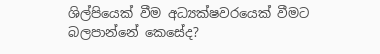ශිල්පියෙක් වීම අධ්‍යක්ෂවරයෙක් වීමට බලපාන්නේ කෙසේද?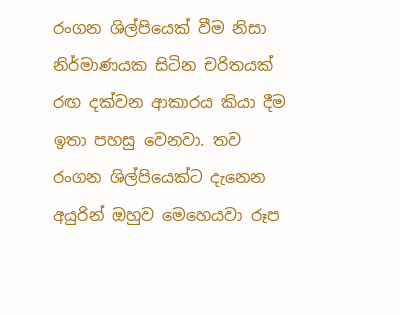රංගන ශිල්පියෙක් වීම නිසා නිර්මාණයක සිටින චරිතයක් රඟ දක්වන ආකාරය කියා දීම ඉතා පහසු වෙනවා. තව රංගන ශිල්පියෙක්ට දැනෙන අයුරින් ඔහුව මෙහෙයවා රූප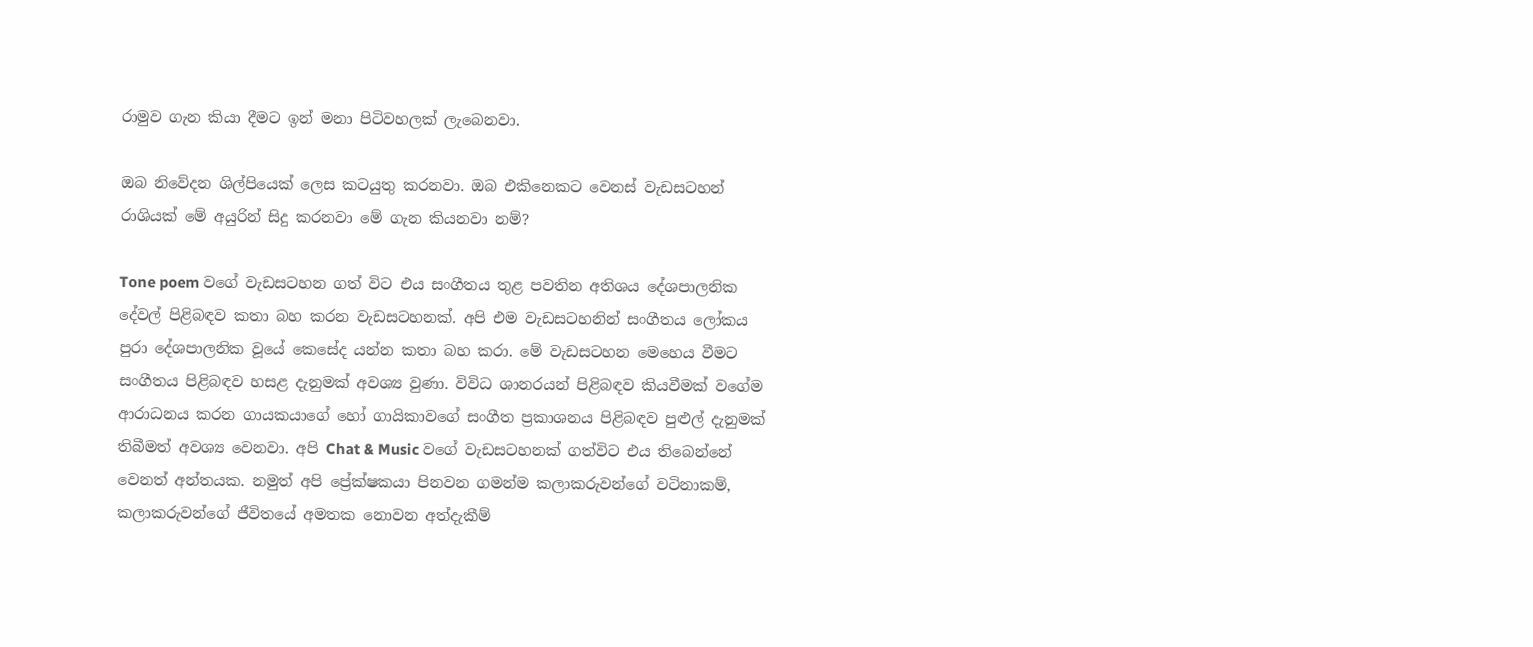රාමුව ගැන කියා දීමට ඉන් මනා පිටිවහලක් ලැබෙනවා.

ඔබ නිවේදන ශිල්පියෙක් ලෙස කටයුතු කරනවා. ඔබ එකිනෙකට වෙනස් වැඩසටහන් රාශියක් මේ අයුරින් සිදු කරනවා මේ ගැන කියනවා නම්?

Tone poem වගේ වැඩසටහන ගත් විට එය සංගීතය තුළ පවතින අතිශය දේශපාලනික දේවල් පිළිබඳව කතා බහ කරන වැඩසටහනක්. අපි එම වැඩසටහනින් සංගීතය ලෝකය පුරා දේශපාලනික වූයේ කෙසේද යන්න කතා බහ කරා. මේ වැඩසටහන මෙහෙය වීමට සංගීතය පිළිබඳව හසළ දැනුමක් අවශ්‍ය වුණා. විවිධ ශානරයන් පිළිබඳව කියවීමක් වගේම ආරාධනය කරන ගායකයාගේ හෝ ගායිකාවගේ සංගීත ප්‍රකාශනය පිළිබඳව පුළුල් දැනුමක් තිබීමත් අවශ්‍ය වෙනවා. අපි Chat & Music වගේ වැඩසටහනක් ගත්විට එය තිබෙන්නේ වෙනත් අන්තයක. නමුත් අපි ප්‍රේක්ෂකයා පිනවන ගමන්ම කලාකරුවන්ගේ වටිනාකම්, කලාකරුවන්ගේ ජීවිතයේ අමතක නොවන අත්දැකීම්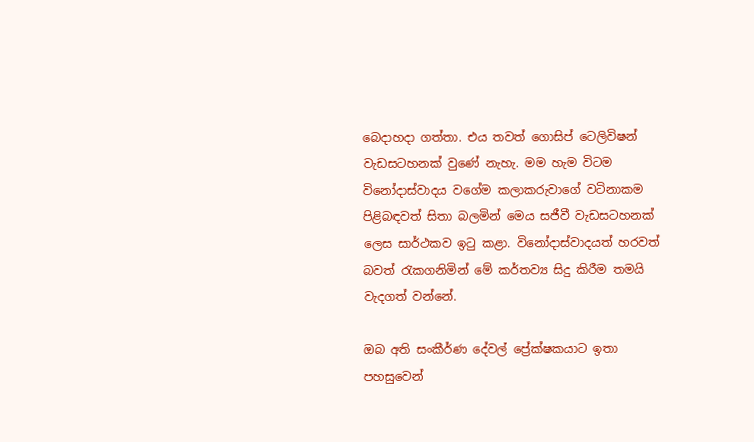බෙදාහදා ගත්තා. එය තවත් ගොසිප් ටෙලිවිෂන් වැඩසටහනක් වුණේ නැහැ. මම හැම විටම විනෝදාස්වාදය වගේම කලාකරුවාගේ වටිනාකම පිළිබඳවත් සිතා බලමින් මෙය සජීවී වැඩසටහනක් ලෙස සාර්ථකව ඉටු කළා. විනෝදාස්වාදයත් හරවත් බවත් රැකගනිමින් මේ කර්තව්‍ය සිදු කිරීම තමයි වැදගත් වන්නේ.

ඔබ අති සංකීර්ණ දේවල් ප්‍රේක්ෂකයාට ඉතා පහසුවෙන්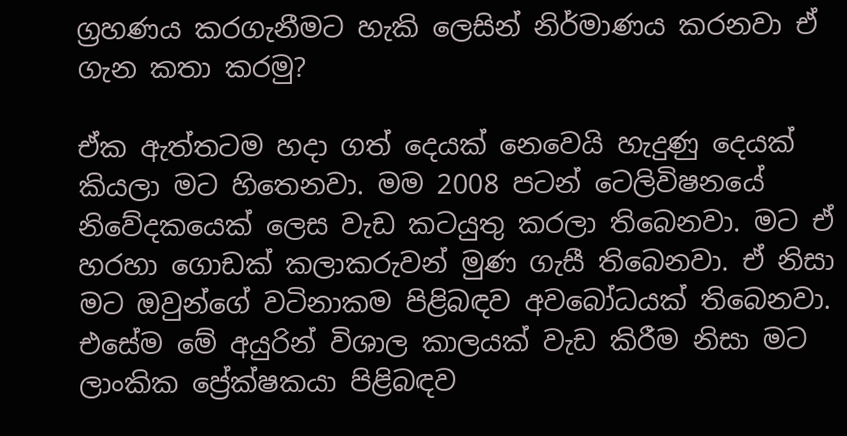ග්‍රහණය කරගැනීමට හැකි ලෙසින් නිර්මාණය කරනවා ඒ ගැන කතා කරමු?

ඒක ඇත්තටම හදා ගත් දෙයක් නෙවෙයි හැදුණු දෙයක් කියලා මට හිතෙනවා. මම 2008 පටන් ටෙලිවිෂනයේ නිවේදකයෙක් ලෙස වැඩ කටයුතු කරලා තිබෙනවා. මට ඒ හරහා ගොඩක් කලාකරුවන් මුණ ගැසී තිබෙනවා. ඒ නිසා මට ඔවුන්ගේ වටිනාකම පිළිබඳව අවබෝධයක් තිබෙනවා. එසේම මේ අයුරින් විශාල කාලයක් වැඩ කිරීම නිසා මට ලාංකික ප්‍රේක්ෂකයා පිළිබඳව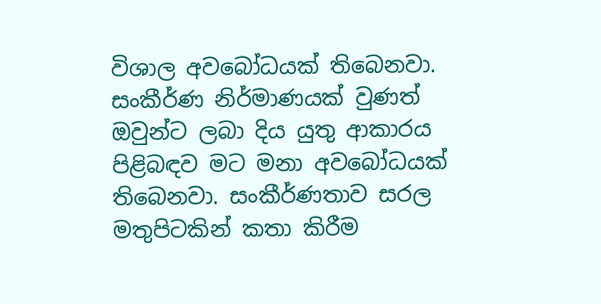විශාල අවබෝධයක් තිබෙනවා. සංකීර්ණ නිර්මාණයක් වුණත් ඔවුන්ට ලබා දිය යුතු ආකාරය පිළිබඳව මට මනා අවබෝධයක් තිබෙනවා. සංකීර්ණතාව සරල මතුපිටකින් කතා කිරීම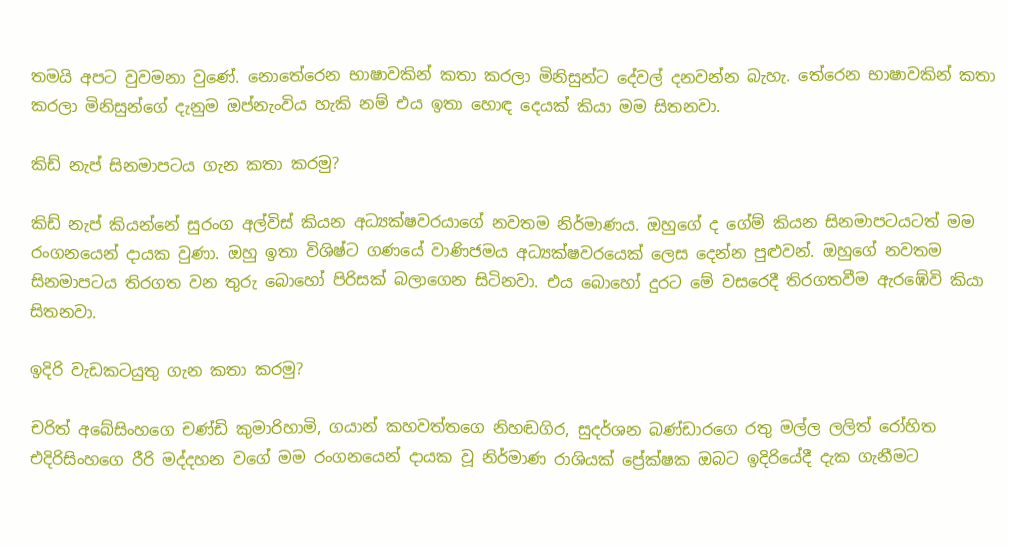තමයි අපට වුවමනා වුණේ. නොතේරෙන භාෂාවකින් කතා කරලා මිනිසුන්ට දේවල් දනවන්න බැහැ. තේරෙන භාෂාවකින් කතා කරලා මිනිසුන්ගේ දැනුම ඔප්නැංවිය හැකි නම් එය ඉතා හොඳ දෙයක් කියා මම සිතනවා.

කිඩ් නැප් සිනමාපටය ගැන කතා කරමු?

කිඩ් නැප් කියන්නේ සුරංග අල්විස් කියන අධ්‍යක්ෂවරයාගේ නවතම නිර්මාණය. ඔහුගේ ද ගේම් කියන සිනමාපටයටත් මම රංගනයෙන් දායක වුණා. ඔහු ඉතා විශිෂ්ට ගණයේ වාණිජමය අධ්‍යක්ෂවරයෙක් ලෙස දෙන්න පුළුවන්. ඔහුගේ නවතම සිනමාපටය තිරගත වන තුරු බොහෝ පිරිසක් බලාගෙන සිටිනවා. එය බොහෝ දුරට මේ වසරෙදී තිරගතවීම ඇරඹේවි කියා සිතනවා.

ඉදිරි වැඩකටයුතු ගැන කතා කරමු?

චරිත් අබේසිංහගෙ චණ්ඩි කුමාරිහාමි, ගයාන් කහවත්තගෙ නිහඬගිර, සුදර්ශන බණ්ඩාරගෙ රතු මල්ල ලලිත් රෝහිත එදිරිසිංහගෙ රීරි මද්දහන වගේ මම රංගනයෙන් දායක වූ නිර්මාණ රාශියක් ප්‍රේක්ෂක ඔබට ඉදිරියේදී දැක ගැනීමට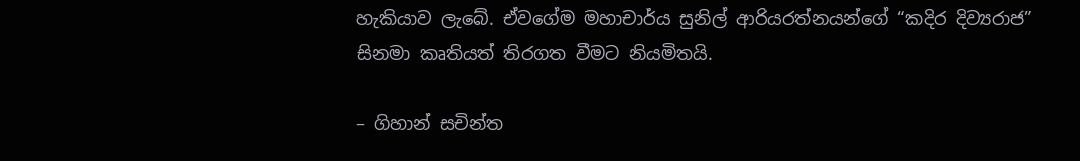හැකියාව ලැබේ. ඒවගේම මහාචාර්ය සුනිල් ආරියරත්නයන්ගේ “කදිර දිව්‍යරාජ” සිනමා කෘතියත් තිරගත වීමට නියමිතයි.

– ගිහාන් සචින්ත